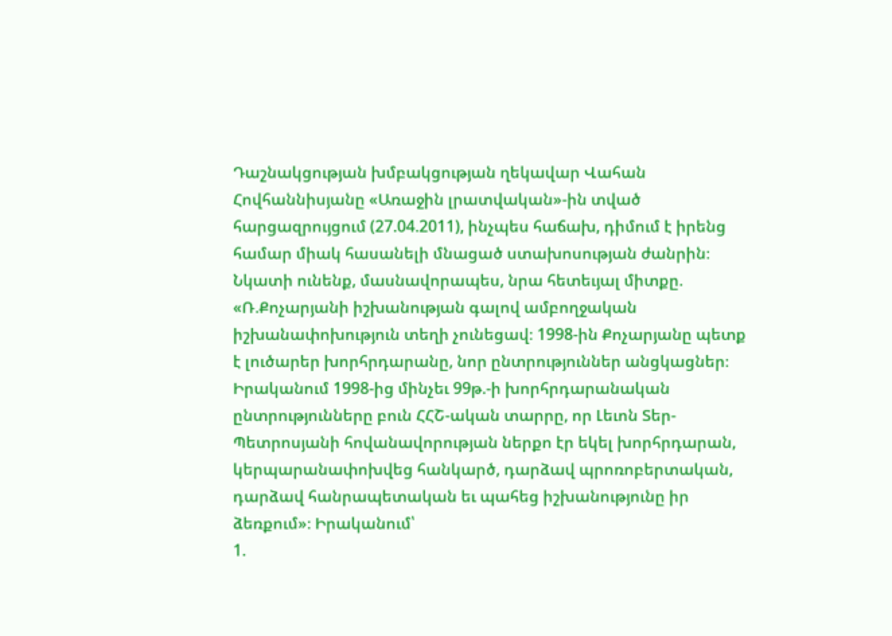Դաշնակցության խմբակցության ղեկավար Վահան Հովհաննիսյանը «Առաջին լրատվական»-ին տված հարցազրույցում (27.04.2011), ինչպես հաճախ, դիմում է իրենց համար միակ հասանելի մնացած ստախոսության ժանրին։ Նկատի ունենք, մասնավորապես, նրա հետեւյալ միտքը. «Ռ.Քոչարյանի իշխանության գալով ամբողջական իշխանափոխություն տեղի չունեցավ։ 1998-ին Քոչարյանը պետք է լուծարեր խորհրդարանը, նոր ընտրություններ անցկացներ։ Իրականում 1998-ից մինչեւ 99թ.-ի խորհրդարանական ընտրությունները բուն ՀՀՇ-ական տարրը, որ Լեւոն Տեր-Պետրոսյանի հովանավորության ներքո էր եկել խորհրդարան, կերպարանափոխվեց հանկարծ, դարձավ պրոռոբերտական, դարձավ հանրապետական եւ պահեց իշխանությունը իր ձեռքում»։ Իրականում՝
1.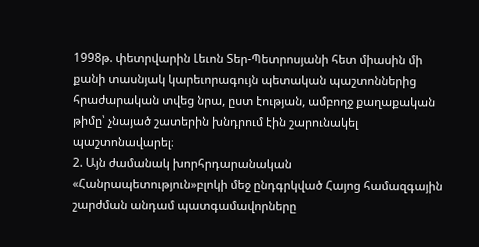1998թ. փետրվարին Լեւոն Տեր-Պետրոսյանի հետ միասին մի քանի տասնյակ կարեւորագույն պետական պաշտոններից հրաժարական տվեց նրա, ըստ էության, ամբողջ քաղաքական թիմը՝ չնայած շատերին խնդրում էին շարունակել պաշտոնավարել։
2. Այն ժամանակ խորհրդարանական «Հանրապետություն»բլոկի մեջ ընդգրկված Հայոց համազգային շարժման անդամ պատգամավորները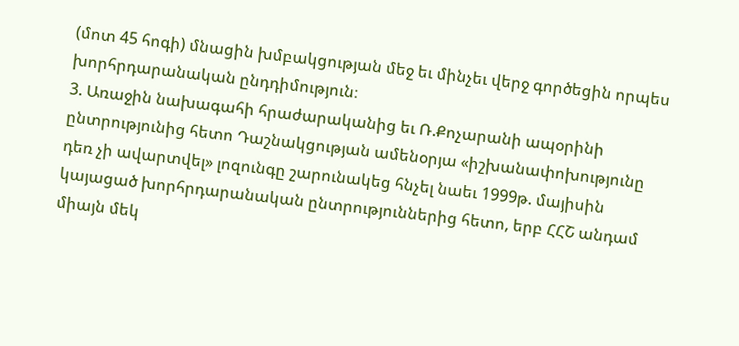(մոտ 45 հոգի) մնացին խմբակցության մեջ եւ մինչեւ վերջ գործեցին որպես խորհրդարանական ընդդիմություն։
3. Առաջին նախագահի հրաժարականից եւ Ռ.Քոչարանի ապօրինի ընտրությունից հետո Դաշնակցության ամենօրյա «իշխանափոխությունը դեռ չի ավարտվել» լոզունգը շարունակեց հնչել նաեւ 1999թ. մայիսին կայացած խորհրդարանական ընտրություններից հետո, երբ ՀՀՇ անդամ միայն մեկ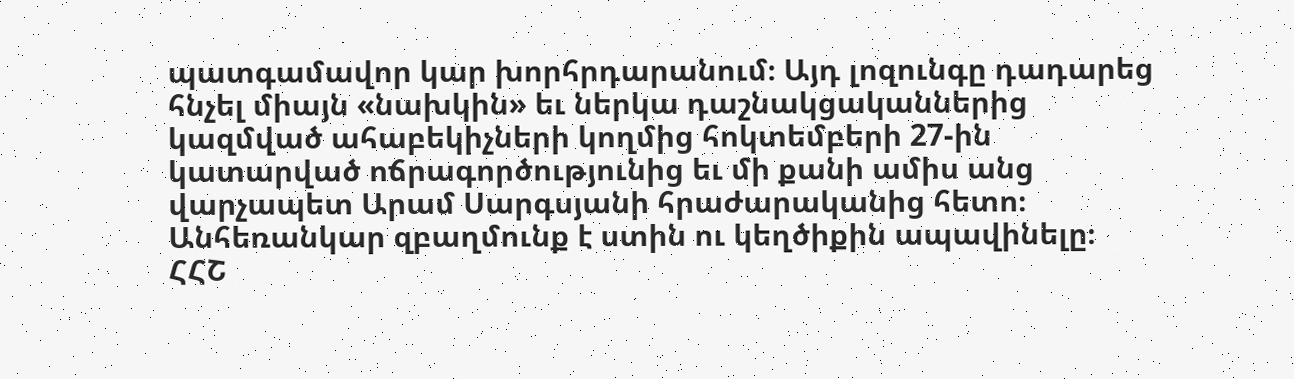պատգամավոր կար խորհրդարանում։ Այդ լոզունգը դադարեց հնչել միայն «նախկին» եւ ներկա դաշնակցականներից կազմված ահաբեկիչների կողմից հոկտեմբերի 27-ին կատարված ոճրագործությունից եւ մի քանի ամիս անց վարչապետ Արամ Սարգսյանի հրաժարականից հետո։
Անհեռանկար զբաղմունք է ստին ու կեղծիքին ապավինելը։
ՀՀՇ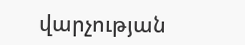վարչության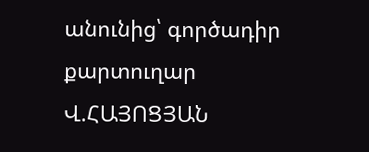անունից՝ գործադիր քարտուղար Վ.ՀԱՅՈՑՅԱՆ